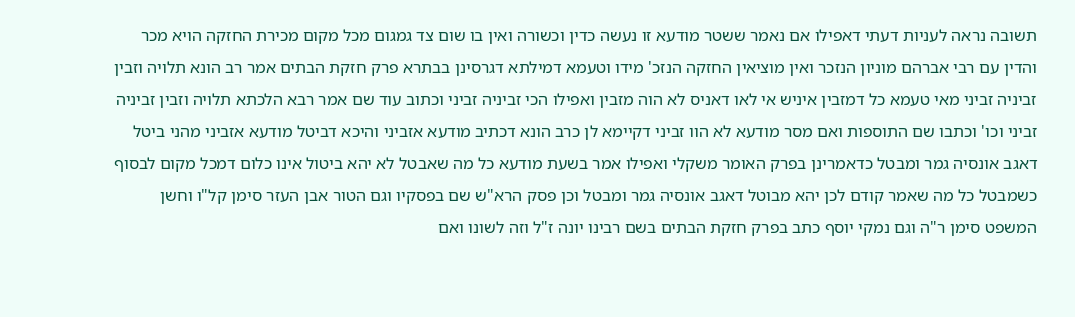תשובה נראה לעניות דעתי דאפילו אם נאמר ששטר מודעא זו נעשה כדין וכשורה ואין בו שום צד גמגום מכל מקום מכירת החזקה הויא מכר והדין עם רבי אברהם מוניון הנזכר ואין מוציאין החזקה הנזכ' מידו וטעמא דמילתא דגרסינן בבתרא פרק חזקת הבתים אמר רב הונא תלויה וזבין זביניה זביני מאי טעמא כל דמזבין איניש אי לאו דאניס לא הוה מזבין ואפילו הכי זביניה זביני וכתוב עוד שם אמר רבא הלכתא תלויה וזבין זביניה זביני וכו' וכתבו שם התוספות ואם מסר מודעא לא הוו זביני דקיימא לן כרב הונא דכתיב מודעא אזביני והיכא דביטל מודעא אזביני מהני ביטל דאגב אונסיה גמר ומבטל כדאמרינן בפרק האומר משקלי ואפילו אמר בשעת מודעא כל מה שאבטל לא יהא ביטול אינו כלום דמכל מקום לבסוף כשמבטל כל מה שאמר קודם לכן יהא מבוטל דאגב אונסיה גמר ומבטל וכן פסק הרא"ש שם בפסקיו וגם הטור אבן העזר סימן קל"ו וחשן המשפט סימן ר"ה וגם נמקי יוסף כתב בפרק חזקת הבתים בשם רבינו יונה ז"ל וזה לשונו ואם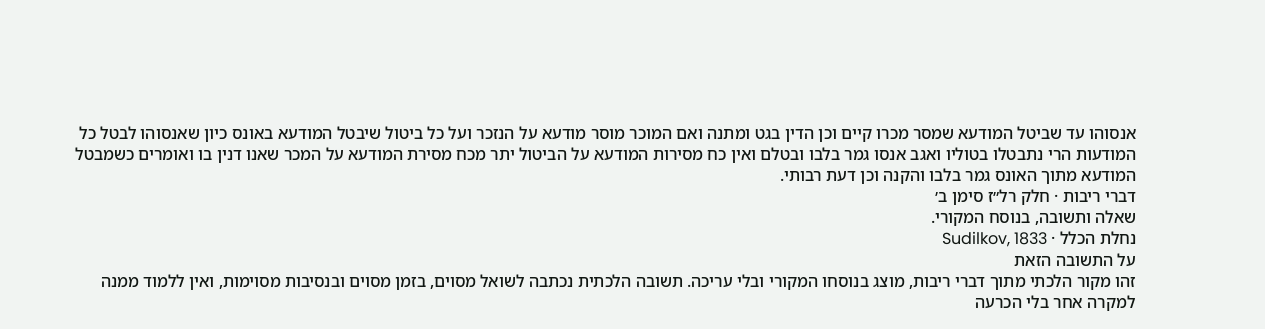אנסוהו עד שביטל המודעא שמסר מכרו קיים וכן הדין בגט ומתנה ואם המוכר מוסר מודעא על הנזכר ועל כל ביטול שיבטל המודעא באונס כיון שאנסוהו לבטל כל המודעות הרי נתבטלו בטוליו ואגב אנסו גמר בלבו ובטלם ואין כח מסירות המודעא על הביטול יתר מכח מסירת המודעא על המכר שאנו דנין בו ואומרים כשמבטל המודעא מתוך האונס גמר בלבו והקנה וכן דעת רבותי.
דברי ריבות · חלק רל״ז סימן ב׳
שאלה ותשובה, בנוסח המקורי.
נחלת הכלל · Sudilkov, 1833
על התשובה הזאת
זהו מקור הלכתי מתוך דברי ריבות, מוצג בנוסחו המקורי ובלי עריכה. תשובה הלכתית נכתבה לשואל מסוים, בזמן מסוים ובנסיבות מסוימות, ואין ללמוד ממנה למקרה אחר בלי הכרעה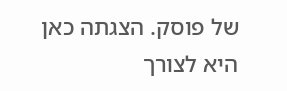של פוסק. הצגתה כאן היא לצורך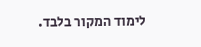לימוד המקור בלבד.